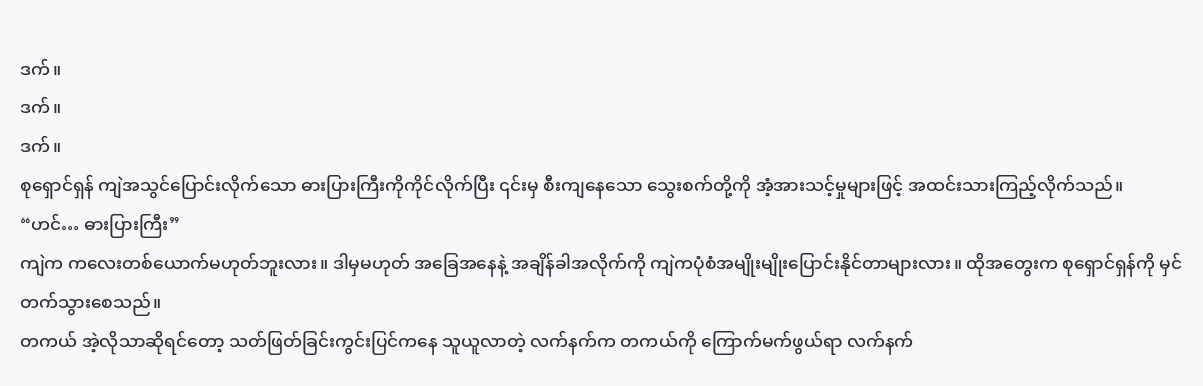ဒက်။
ဒက်။
ဒက်။
စုရှောင်ရှန် ကျဲအသွင်ပြောင်းလိုက်သော ဓားပြားကြီးကိုကိုင်လိုက်ပြီး ၎င်းမှ စီးကျနေသော သွေးစက်တို့ကို အံ့အားသင့်မှုများဖြင့် အထင်းသားကြည့်လိုက်သည်။
“ဟင်… ဓားပြားကြီး”
ကျဲက ကလေးတစ်ယောက်မဟုတ်ဘူးလား။ ဒါမှမဟုတ် အခြေအနေနဲ့ အချိန်ခါအလိုက်ကို ကျဲကပုံစံအမျိုးမျိုးပြောင်းနိုင်တာများလား။ ထိုအတွေးက စုရှောင်ရှန်ကို မှင်တက်သွားစေသည်။
တကယ် အဲ့လိုသာဆိုရင်တော့ သတ်ဖြတ်ခြင်းကွင်းပြင်ကနေ သူယူလာတဲ့ လက်နက်က တကယ်ကို ကြောက်မက်ဖွယ်ရာ လက်နက်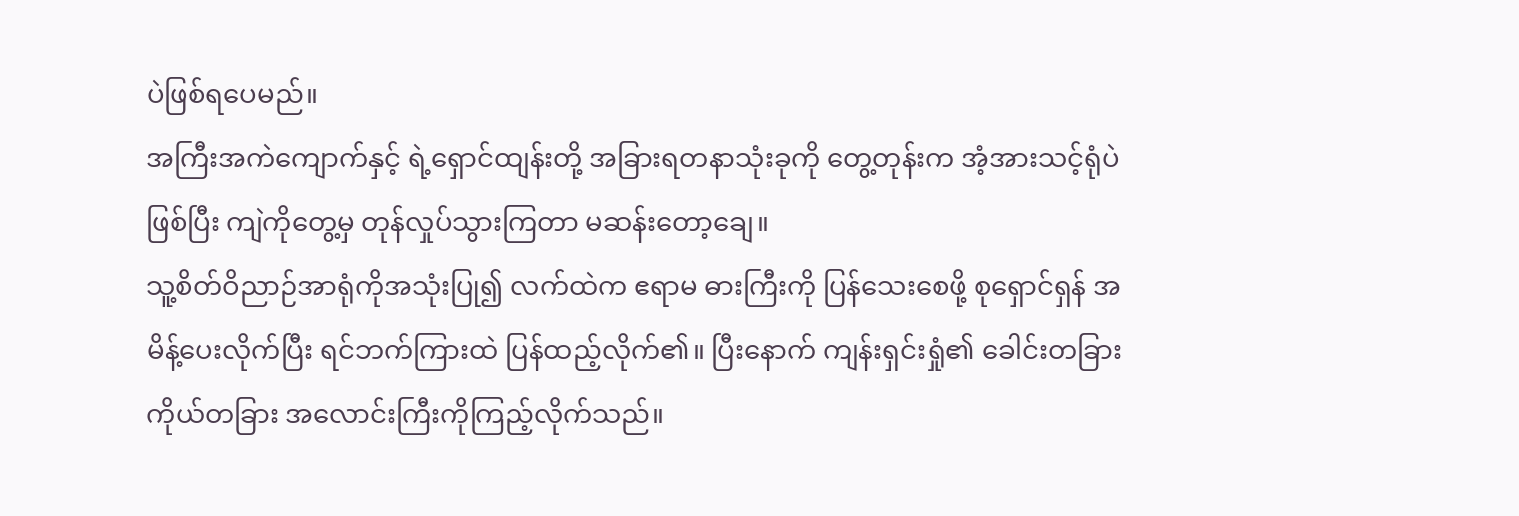ပဲဖြစ်ရပေမည်။
အကြီးအကဲကျောက်နှင့် ရဲ့ရှောင်ထျန်းတို့ အခြားရတနာသုံးခုကို တွေ့တုန်းက အံ့အားသင့်ရုံပဲဖြစ်ပြီး ကျဲကိုတွေ့မှ တုန်လှုပ်သွားကြတာ မဆန်းတော့ချေ။
သူ့စိတ်ဝိညာဉ်အာရုံကိုအသုံးပြု၍ လက်ထဲက ဧရာမ ဓားကြီးကို ပြန်သေးစေဖို့ စုရှောင်ရှန် အမိန့်ပေးလိုက်ပြီး ရင်ဘက်ကြားထဲ ပြန်ထည့်လိုက်၏။ ပြီးနောက် ကျန်းရှင်းရှုံ၏ ခေါင်းတခြား ကိုယ်တခြား အလောင်းကြီးကိုကြည့်လိုက်သည်။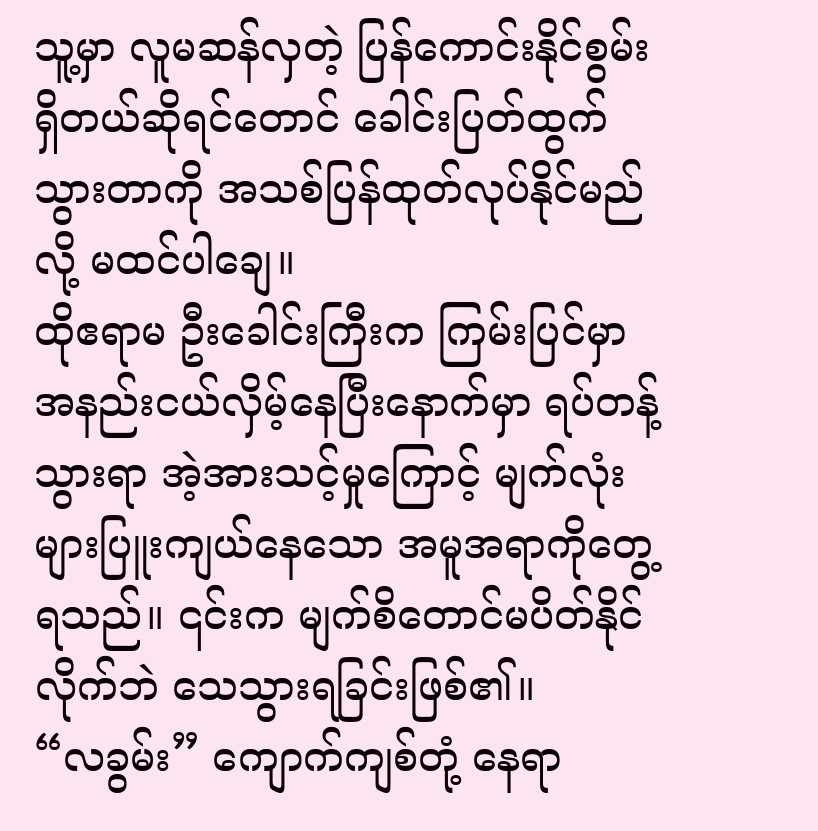သူ့မှာ လူမဆန်လှတဲ့ ပြန်ကောင်းနိုင်စွမ်းရှိတယ်ဆိုရင်တောင် ခေါင်းပြတ်ထွက်သွားတာကို အသစ်ပြန်ထုတ်လုပ်နိုင်မည်လို့ မထင်ပါချေ။
ထိုဧရာမ ဦးခေါင်းကြီးက ကြမ်းပြင်မှာ အနည်းငယ်လှိမ့်နေပြီးနောက်မှာ ရပ်တန့်သွားရာ အဲ့အားသင့်မှုကြောင့် မျက်လုံးများပြူးကျယ်နေသော အမူအရာကိုတွေ့ရသည်။ ၎င်းက မျက်စိတောင်မပိတ်နိုင်လိုက်ဘဲ သေသွားရခြင်းဖြစ်၏။
“လခွမ်း” ကျောက်ကျစ်တုံ့ နေရာ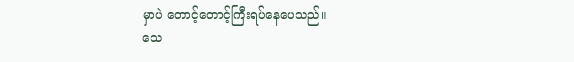မှာပဲ တောင့်တောင့်ကြီးရပ်နေပေသည်။
သေ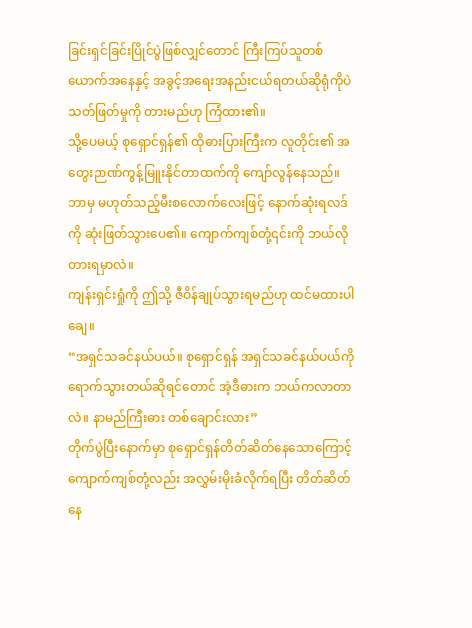ခြင်းရှင်ခြင်းပြိုင်ပွဲဖြစ်လျှင်တောင် ကြီးကြပ်သူတစ်ယောက်အနေနှင့် အခွင့်အရေးအနည်းငယ်ရတယ်ဆိုရုံကိုပဲ သတ်ဖြတ်မှုကို တားမည်ဟု ကြံထား၏။
သို့ပေမယ့် စုရှောင်ရှန်၏ ထိုဓားပြားကြီးက လူတိုင်း၏ အတွေးဉာဏ်ကွန့်မြူးနိုင်တာထက်ကို ကျော်လွန်နေသည်။ ဘာမှ မဟုတ်သည့်မီးစလောက်လေးဖြင့် နောက်ဆုံးရလဒ်ကို ဆုံးဖြတ်သွားပေ၏။ ကျောက်ကျစ်တုံ့၎င်းကို ဘယ်လို တားရမှာလဲ။
ကျန်းရှင်းရှုံကို ဤသို့ ဇီဝိန်ချုပ်သွားရမည်ဟု ထင်မထားပါချေ။
“အရှင်သခင်နယ်ပယ်။ စုရှောင်ရှန် အရှင်သခင်နယ်ပယ်ကို ရောက်သွားတယ်ဆိုရင်တောင် အဲ့ဒီဓားက ဘယ်ကလာတာလဲ။ နာမည်ကြီးဓား တစ်ချောင်းလား”
တိုက်ပွဲပြီးနောက်မှာ စုရှောင်ရှန်တိတ်ဆိတ်နေသောကြောင့် ကျောက်ကျစ်တုံ့လည်း အလွှမ်းမိုးခံလိုက်ရပြီး တိတ်ဆိတ်နေ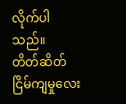လိုက်ပါသည်။
တိတ်ဆိတ်ငြိမ်ကျမှုလေး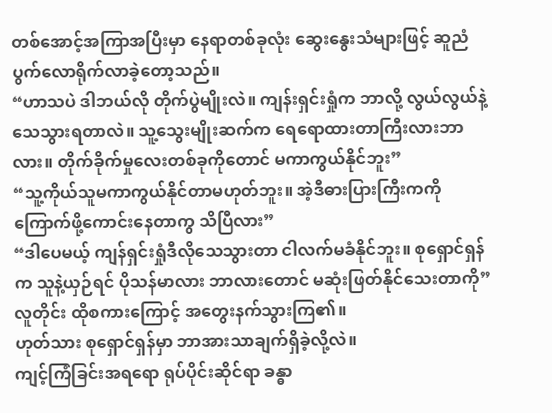တစ်အောင့်အကြာအပြီးမှာ နေရာတစ်ခုလုံး ဆွေးနွေးသံများဖြင့် ဆူညံပွက်လောရိုက်လာခဲ့တော့သည်။
“ဟာသပဲ ဒါဘယ်လို တိုက်ပွဲမျိုးလဲ။ ကျန်းရှင်းရှုံက ဘာလို့ လွယ်လွယ်နဲ့သေသွားရတာလဲ။ သူ့သွေးမျိုးဆက်က ရေရောထားတာကြီးလားဘာလား။ တိုက်ခိုက်မှုလေးတစ်ခုကိုတောင် မကာကွယ်နိုင်ဘူး”
“သူ့ကိုယ်သူမကာကွယ်နိုင်တာမဟုတ်ဘူး။ အဲ့ဒီဓားပြားကြီးကကို ကြောက်ဖို့ကောင်းနေတာကွ သိပြီလား”
“ဒါပေမယ့် ကျန်ရှင်းရှုံဒီလိုသေသွားတာ ငါလက်မခံနိုင်ဘူး။ စုရှောင်ရှန်က သူနဲ့ယှဉ်ရင် ပိုသန်မာလား ဘာလားတောင် မဆုံးဖြတ်နိုင်သေးတာကို”
လူတိုင်း ထိုစကားကြောင့် အတွေးနက်သွားကြ၏။
ဟုတ်သား စုရှောင်ရှန်မှာ ဘာအားသာချက်ရှိခဲ့လို့လဲ။
ကျင့်ကြံခြင်းအရရော ရုပ်ပိုင်းဆိုင်ရာ ခန္ဓာ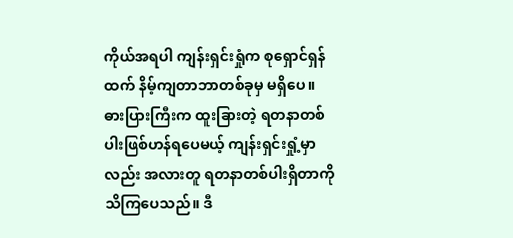ကိုယ်အရပါ ကျန်းရှင်းရှုံက စုရှောင်ရှန်ထက် နိမ့်ကျတာဘာတစ်ခုမှ မရှိပေ။
ဓားပြားကြီးက ထူးခြားတဲ့ ရတနာတစ်ပါးဖြစ်ဟန်ရပေမယ့် ကျန်းရှင်းရှုံ့မှာလည်း အလားတူ ရတနာတစ်ပါးရှိတာကိုသိကြပေသည်။ ဒီ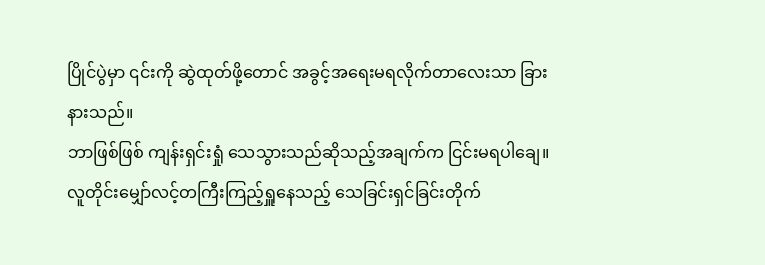ပြိုင်ပွဲမှာ ၎င်းကို ဆွဲထုတ်ဖို့တောင် အခွင့်အရေးမရလိုက်တာလေးသာ ခြားနားသည်။
ဘာဖြစ်ဖြစ် ကျန်းရှင်းရှုံ သေသွားသည်ဆိုသည့်အချက်က ငြင်းမရပါချေ။
လူတိုင်းမျှော်လင့်တကြီးကြည့်ရှူနေသည့် သေခြင်းရှင်ခြင်းတိုက်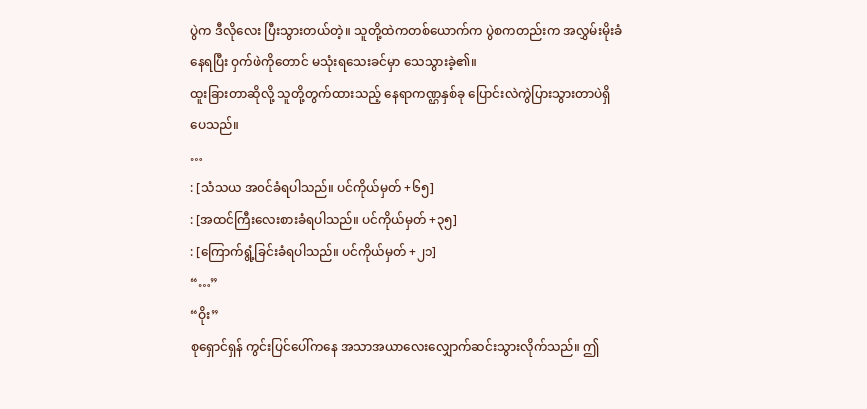ပွဲက ဒီလိုလေး ပြီးသွားတယ်တဲ့။ သူတို့ထဲကတစ်ယောက်က ပွဲစကတည်းက အလွှမ်းမိုးခံနေရပြီး ဝှက်ဖဲကိုတောင် မသုံးရသေးခင်မှာ သေသွားခဲ့၏။
ထူးခြားတာဆိုလို့ သူတို့တွက်ထားသည့် နေရာကဏ္ဌနှစ်ခု ပြောင်းလဲကွဲပြားသွားတာပဲရှိပေသည်။
…
: [သံသယ အ၀င်ခံရပါသည်။ ပင်ကိုယ်မှတ် +၆၅]
: [အထင်ကြီးလေးစားခံရပါသည်။ ပင်ကိုယ်မှတ် +၃၅]
: [ကြောက်ရွံ့ခြင်းခံရပါသည်။ ပင်ကိုယ်မှတ် +၂၁]
“…”
“ဝိုး”
စုရှောင်ရှန် ကွင်းပြင်ပေါ်ကနေ အသာအယာလေးလျှောက်ဆင်းသွားလိုက်သည်။ ဤ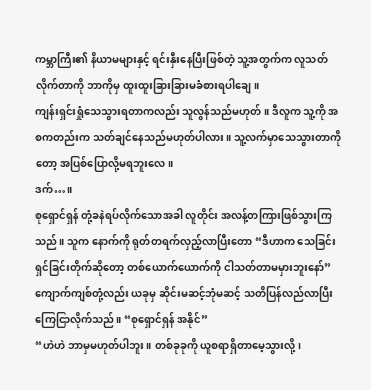ကမ္ဘာကြီး၏ နိယာမများနှင့် ရင်းနှီးနေပြီးဖြစ်တဲ့ သူ့အတွက်က လူသတ်လိုက်တာကို ဘာကိုမှ ထူးထူးခြားခြားမခံစားရပါချေ။
ကျန်းရှင်းရှုံသေသွားရတာကလည်း သူလွန်သည်မဟုတ်။ ဒီလူက သူ့ကို အစကတည်းက သတ်ချင်နေသည်မဟုတ်ပါလား။ သူ့လက်မှာသေသွားတာကိုတော့ အပြစ်ပြောလို့မရဘူးလေ။
ဒက်…။
စုရှောင်ရှန် တုံ့ခနဲရပ်လိုက်သောအခါ လူတိုင်း အလန့်တကြားဖြစ်သွားကြသည်။ သူက နောက်ကို ရုတ်တရက်လှည့်လာပြီးတော “ဒီဟာက သေခြင်းရှင်ခြင်းတိုက်ဆိုတော့ တစ်ယောက်ယောက်ကို ငါသတ်တာမမှားဘူးနော်”
ကျောက်ကျစ်တုံ့လည်း ယခုမှ ဆိုင်းမဆင့်ဘုံမဆင့် သတိပြန်လည်လာပြီး ကြေငြာလိုက်သည်။ “စုရှောင်ရှန် အနိုင်”
“ဟဲဟဲ ဘာမှမဟုတ်ပါဘူး။ တစ်ခုခုကို ယူစရာရှိတာမေ့သွားလို့၊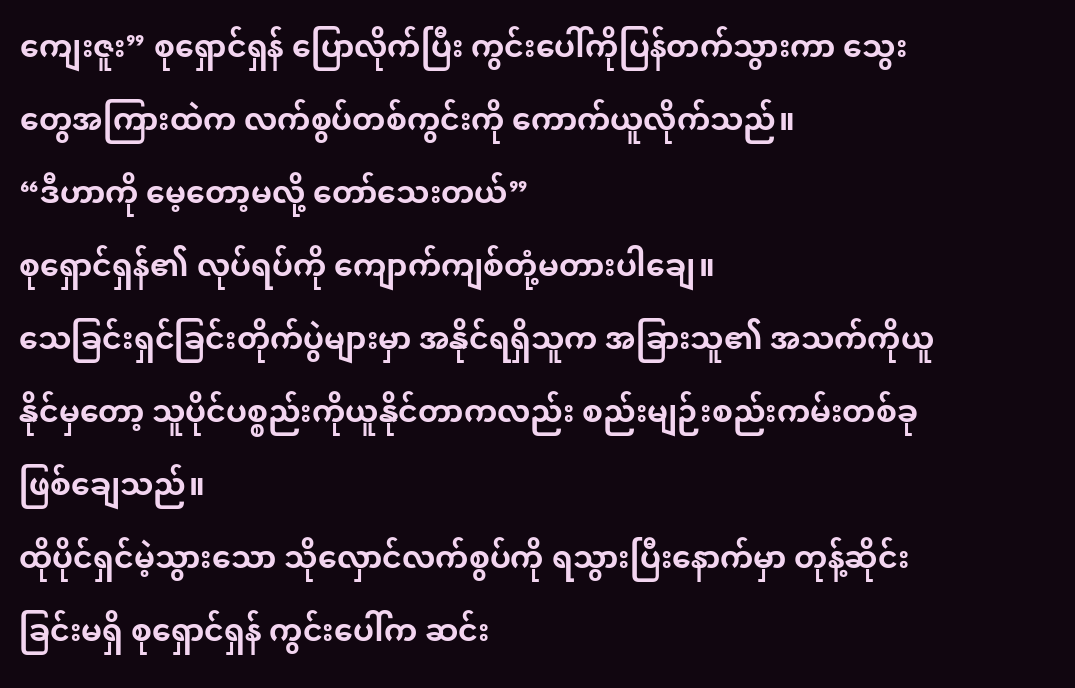ကျေးဇူး” စုရှောင်ရှန် ပြောလိုက်ပြီး ကွင်းပေါ်ကိုပြန်တက်သွားကာ သွေးတွေအကြားထဲက လက်စွပ်တစ်ကွင်းကို ကောက်ယူလိုက်သည်။
“ဒီဟာကို မေ့တော့မလို့ တော်သေးတယ်”
စုရှောင်ရှန်၏ လုပ်ရပ်ကို ကျောက်ကျစ်တုံ့မတားပါချေ။
သေခြင်းရှင်ခြင်းတိုက်ပွဲများမှာ အနိုင်ရရှိသူက အခြားသူ၏ အသက်ကိုယူနိုင်မှတော့ သူပိုင်ပစ္စည်းကိုယူနိုင်တာကလည်း စည်းမျဉ်းစည်းကမ်းတစ်ခုဖြစ်ချေသည်။
ထိုပိုင်ရှင်မဲ့သွားသော သိုလှောင်လက်စွပ်ကို ရသွားပြီးနောက်မှာ တုန့်ဆိုင်းခြင်းမရှိ စုရှောင်ရှန် ကွင်းပေါ်က ဆင်း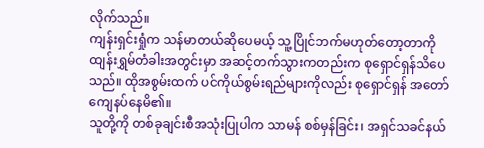လိုက်သည်။
ကျန်းရှင်းရှုံက သန်မာတယ်ဆိုပေမယ့် သူ့ပြိုင်ဘက်မဟုတ်တော့တာကို ထျန်းရွှမ်တံခါးအတွင်းမှာ အဆင့်တက်သွားကတည်းက စုရှောင်ရှန်သိပေသည်။ ထိုအစွမ်းထက် ပင်ကိုယ်စွမ်းရည်များကိုလည်း စုရှောင်ရှန် အတော်ကျေနပ်နေမိ၏။
သူတို့ကို တစ်ခုချင်းစီအသုံးပြုပါက သာမန် စစ်မှန်ခြင်း၊ အရှင်သခင်နယ်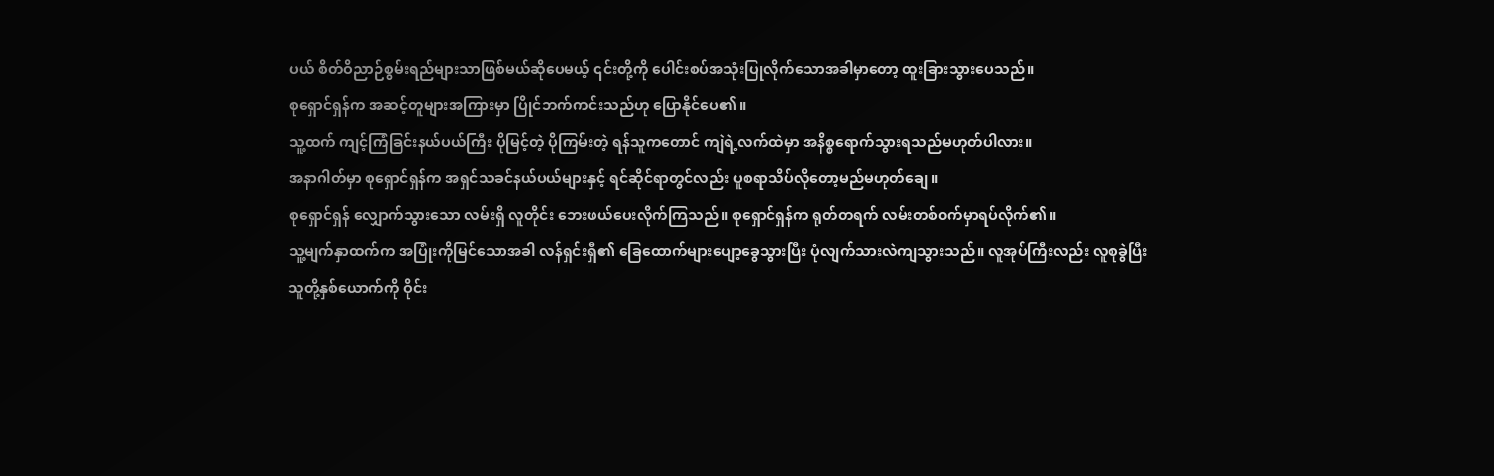ပယ် စိတ်ဝိညာဉ်စွမ်းရည်များသာဖြစ်မယ်ဆိုပေမယ့် ၎င်းတို့ကို ပေါင်းစပ်အသုံးပြုလိုက်သောအခါမှာတော့ ထူးခြားသွားပေသည်။
စုရှောင်ရှန်က အဆင့်တူများအကြားမှာ ပြိုင်ဘက်ကင်းသည်ဟု ပြောနိုင်ပေ၏။
သူ့ထက် ကျင့်ကြံခြင်းနယ်ပယ်ကြီး ပိုမြင့်တဲ့ ပိုကြမ်းတဲ့ ရန်သူကတောင် ကျဲရဲ့လက်ထဲမှာ အနိစ္စရောက်သွားရသည်မဟုတ်ပါလား။
အနာဂါတ်မှာ စုရှောင်ရှန်က အရှင်သခင်နယ်ပယ်များနှင့် ရင်ဆိုင်ရာတွင်လည်း ပူစရာသိပ်လိုတော့မည်မဟုတ်ချေ။
စုရှောင်ရှန် လျှောက်သွားသော လမ်းရှိ လူတိုင်း ဘေးဖယ်ပေးလိုက်ကြသည်။ စုရှောင်ရှန်က ရုတ်တရက် လမ်းတစ်၀က်မှာရပ်လိုက်၏။
သူ့မျက်နှာထက်က အပြုံးကိုမြင်သောအခါ လန်ရှင်းရှီ၏ ခြေထောက်များပျော့ခွေသွားပြီး ပုံလျက်သားလဲကျသွားသည်။ လူအုပ်ကြီးလည်း လူစုခွဲပြီး သူတို့နှစ်ယောက်ကို ဝိုင်း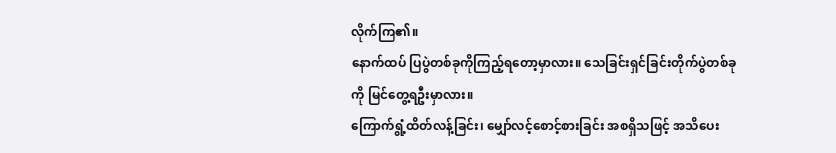လိုက်ကြ၏။
နောက်ထပ် ပြပွဲတစ်ခုကိုကြည့်ရတော့မှာလား။ သေခြင်းရှင်ခြင်းတိုက်ပွဲတစ်ခုကို မြင်တွေ့ရဦးမှာလား။
ကြောက်ရွံ့ထိတ်လန့်ခြင်း၊ မျှော်လင့်စောင့်စားခြင်း အစရှိသဖြင့် အသိပေး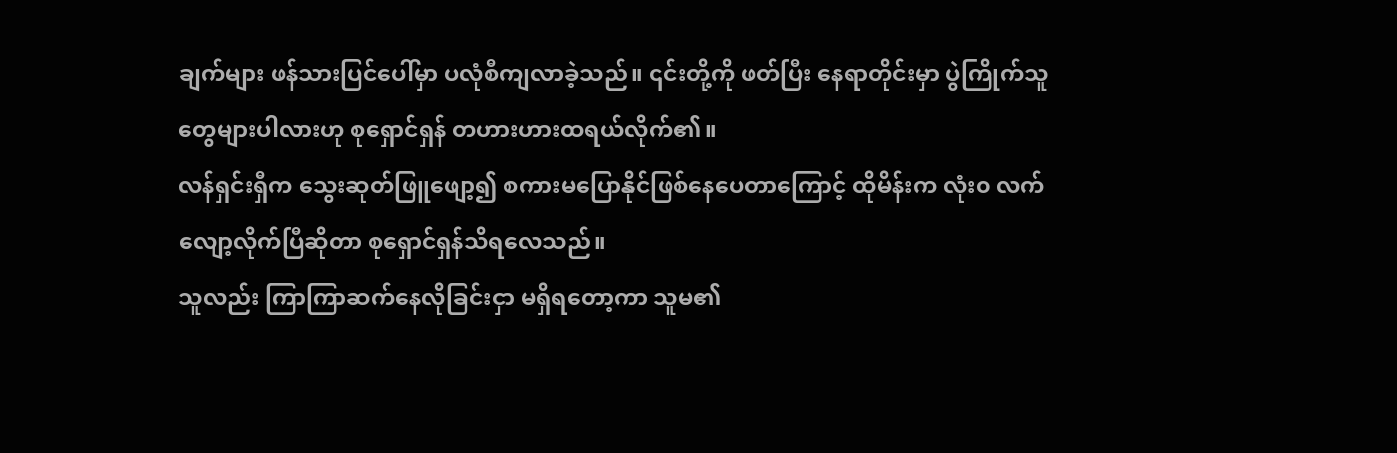ချက်များ ဖန်သားပြင်ပေါ်မှာ ပလုံစီကျလာခဲ့သည်။ ၎င်းတို့ကို ဖတ်ပြီး နေရာတိုင်းမှာ ပွဲကြိုက်သူတွေများပါလားဟု စုရှောင်ရှန် တဟားဟားထရယ်လိုက်၏။
လန်ရှင်းရှီက သွေးဆုတ်ဖြူဖျော့၍ စကားမပြောနိုင်ဖြစ်နေပေတာကြောင့် ထိုမိန်းက လုံး၀ လက်လျော့လိုက်ပြီဆိုတာ စုရှောင်ရှန်သိရလေသည်။
သူလည်း ကြာကြာဆက်နေလိုခြင်းငှာ မရှိရတော့ကာ သူမ၏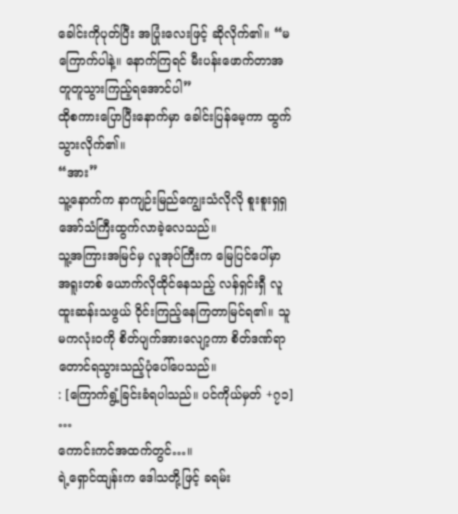ခေါင်းကိုပုတ်ပြီး အပြုံးလေးဖြင့် ဆိုလိုက်၏။ “မကြောက်ပါနဲ့။ နောက်ကြရင် မီးပန်းဖောက်တာအတူတူသွားကြည့်ရအောင်ပါ”
ထိုစကားပြောပြီးနောက်မှာ ခေါင်းပြန်မေ့ကာ ထွက်သွားလိုက်၏။
“အား”
သူ့နောက်က နာကျဉ်းမြည်ကျွေးသံလိုလို စူးစူးရှရှ အော်သံကြီးထွက်လာခဲ့လေသည်။
သူ့အကြားအမြင်မှ လူအုပ်ကြီးက မြေပြင်ပေါ်မှာ အရူးတစ် ယောက်လိုထိုင်နေသည့် လန်ရှင်းရှီ လူထူးဆန်းသဖွယ် ဝိုင်းကြည့်နေကြတာမြင်ရ၏။ သူမကလုံး၀ကို စိတ်ပျက်အားလျော့ကာ စိတ်ဒဏ်ရာတောင်ရသွားသည့်ပုံပေါ်ပေသည်။
: [ကြောက်ရွံ့ခြင်းခံရပါသည်။ ပင်ကိုယ်မှတ် +၇၁]
…
ကောင်းကင်အထက်တွင်…။
ရဲ့ရှောင်ထျန်းက ဒေါသတို့ဖြင့် ခရမ်း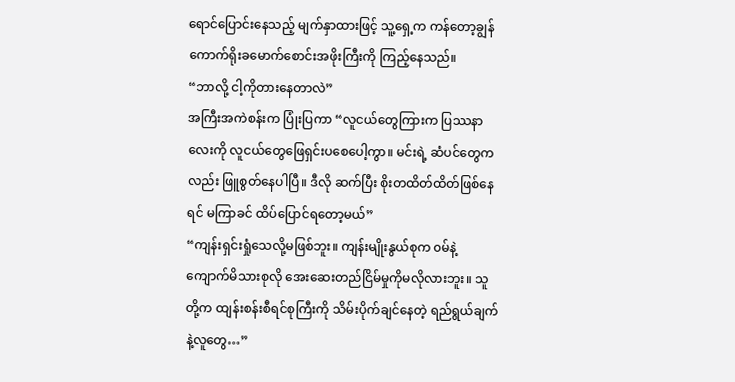ရောင်ပြောင်းနေသည့် မျက်နှာထားဖြင့် သူ့ရှေ့က ကန်တော့ချွန်ကောက်ရိုးခမောက်စောင်းအဖိုးကြီးကို ကြည့်နေသည်။
“ဘာလို့ ငါ့ကိုတားနေတာလဲ”
အကြီးအကဲစန်းက ပြုံးပြကာ “လူငယ်တွေကြားက ပြဿနာလေးကို လူငယ်တွေဖြေရှင်းပစေပေါ့ကွာ။ မင်းရဲ့ ဆံပင်တွေကလည်း ဖြူစွတ်နေပါပြီ။ ဒီလို ဆက်ပြီး စိုးတထိတ်ထိတ်ဖြစ်နေရင် မကြာခင် ထိပ်ပြောင်ရတော့မယ်”
“ကျန်းရှင်းရှုံသေလို့မဖြစ်ဘူး။ ကျန်းမျိုးနွယ်စုက ၀မ်နဲ့ ကျောက်မိသားစုလို အေးဆေးတည်ငြိမ်မှုကိုမလိုလားဘူး။ သူတို့က ထျန်းစန်းစီရင်စုကြီးကို သိမ်းပိုက်ချင်နေတဲ့ ရည်ရွယ်ချက်နဲ့လူတွေ…”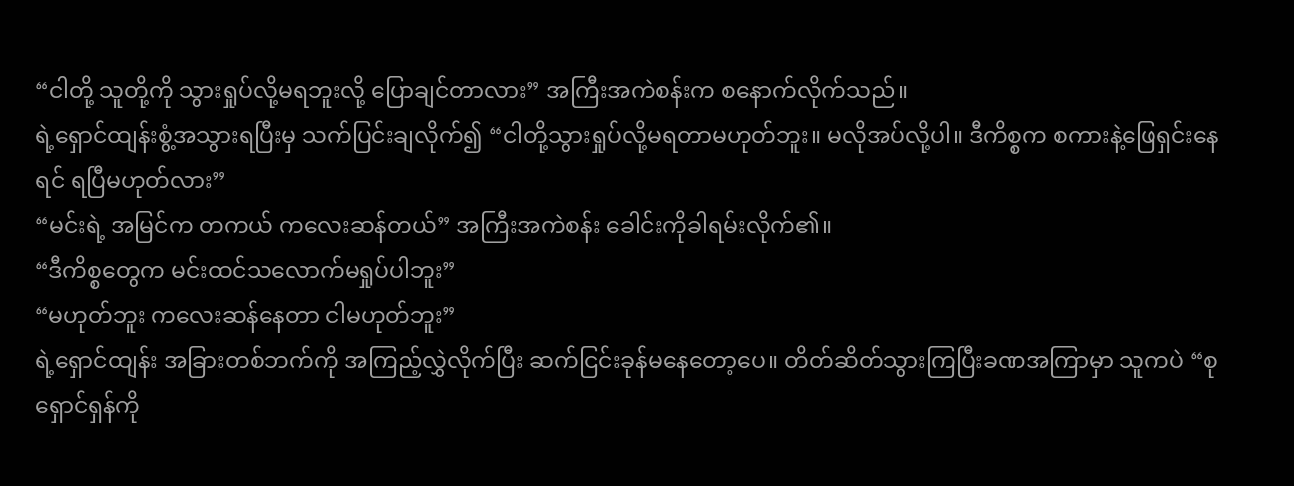“ငါတို့ သူတို့ကို သွားရှုပ်လို့မရဘူးလို့ ပြောချင်တာလား” အကြီးအကဲစန်းက စနောက်လိုက်သည်။
ရဲ့ရှောင်ထျန်းစွံ့အသွားရပြီးမှ သက်ပြင်းချလိုက်၍ “ငါတို့သွားရှုပ်လို့မရတာမဟုတ်ဘူး။ မလိုအပ်လို့ပါ။ ဒီကိစ္စက စကားနဲ့ဖြေရှင်းနေရင် ရပြီမဟုတ်လား”
“မင်းရဲ့ အမြင်က တကယ် ကလေးဆန်တယ်” အကြီးအကဲစန်း ခေါင်းကိုခါရမ်းလိုက်၏။
“ဒီကိစ္စတွေက မင်းထင်သလောက်မရှုပ်ပါဘူး”
“မဟုတ်ဘူး ကလေးဆန်နေတာ ငါမဟုတ်ဘူး”
ရဲ့ရှောင်ထျန်း အခြားတစ်ဘက်ကို အကြည့်လွှဲလိုက်ပြီး ဆက်ငြင်းခုန်မနေတော့ပေ။ တိတ်ဆိတ်သွားကြပြီးခဏအကြာမှာ သူကပဲ “စုရှောင်ရှန်ကို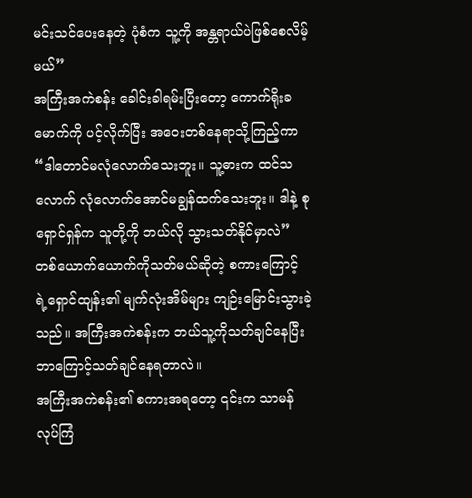မင်းသင်ပေးနေတဲ့ ပုံစံက သူ့ကို အန္တရာယ်ပဲဖြစ်စေလိမ့်မယ်”
အကြီးအကဲစန်း ခေါင်းခါရမ်းပြီးတော့ ကောက်ရိုးခမောက်ကို ပင့်လိုက်ပြီး အဝေးတစ်နေရာသို့ကြည့်ကာ “ဒါတောင်မလုံလောက်သေးဘူး။ သူ့ဓားက ထင်သလောက် လုံလောက်အောင်မချွန်ထက်သေးဘူး။ ဒါနဲ့ စုရှောင်ရှန်က သူတို့ကို ဘယ်လို သွားသတ်နိုင်မှာလဲ”
တစ်ယောက်ယောက်ကိုသတ်မယ်ဆိုတဲ့ စကားကြောင့် ရဲ့ရှောင်ထျန်း၏ မျက်လုံးအိမ်များ ကျဉ်းမြောင်းသွားခဲ့သည်။ အကြီးအကဲစန်းက ဘယ်သူ့ကိုသတ်ချင်နေပြီး ဘာကြောင့်သတ်ချင်နေရတာလဲ။
အကြီးအကဲစန်း၏ စကားအရတော့ ၎င်းက သာမန် လုပ်ကြံ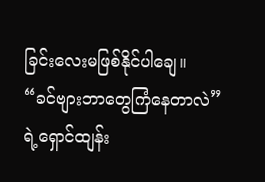ခြင်းလေးမဖြစ်နိုင်ပါချေ။
“ခင်ဗျားဘာတွေကြံနေတာလဲ”
ရဲ့ရှောင်ထျန်း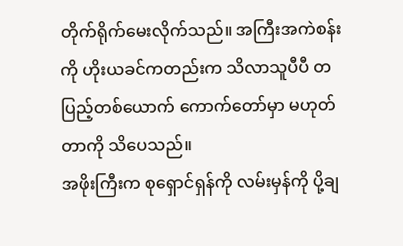တိုက်ရိုက်မေးလိုက်သည်။ အကြီးအကဲစန်းကို ဟိုးယခင်ကတည်းက သိလာသူပီပီ တပြည့်တစ်ယောက် ကောက်တော်မှာ မဟုတ်တာကို သိပေသည်။
အဖိုးကြီးက စုရှောင်ရှန်ကို လမ်းမှန်ကို ပို့ချ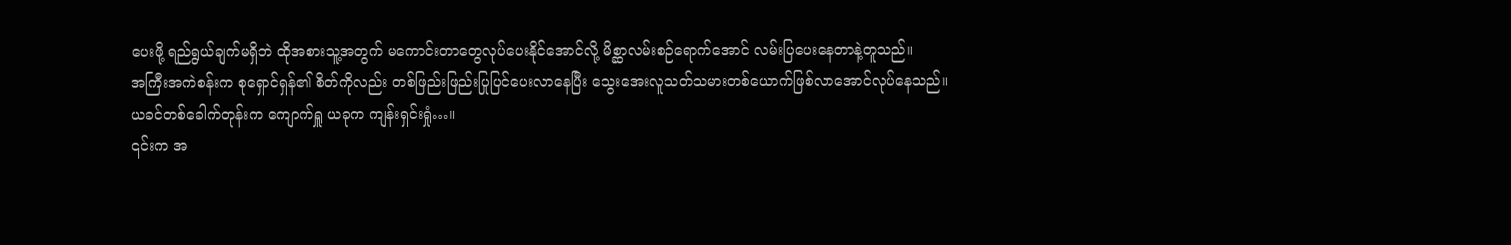ပေးဖို့ ရည်ရွယ်ချက်မရှိဘဲ ထိုအစားသူ့အတွက် မကောင်းတာတွေလုပ်ပေးနိုင်အောင်လို့ မိစ္ဆာလမ်းစဉ်ရောက်အောင် လမ်းပြပေးနေတာနဲ့တူသည်။
အကြီးအကဲစန်းက စုရှောင်ရှန်၏ စိတ်ကိုလည်း တစ်ဖြည်းဖြည်းပြုပြင်ပေးလာနေပြီး သွေးအေးလူသတ်သမားတစ်ယောက်ဖြစ်လာအောင်လုပ်နေသည်။
ယခင်တစ်ခေါက်တုန်းက ကျောက်ရှူ ယခုက ကျန်းရှင်းရှုံ…။
၎င်းက အ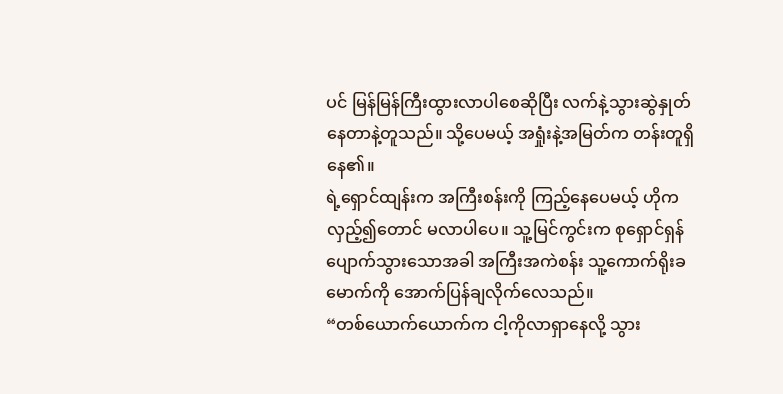ပင် မြန်မြန်ကြီးထွားလာပါစေဆိုပြီး လက်နဲ့သွားဆွဲနှုတ်နေတာနဲ့တူသည်။ သို့ပေမယ့် အရှုံးနဲ့အမြတ်က တန်းတူရှိနေ၏။
ရဲ့ရှောင်ထျန်းက အကြီးစန်းကို ကြည့်နေပေမယ့် ဟိုက လှည့်၍တောင် မလာပါပေ။ သူ့မြင်ကွင်းက စုရှောင်ရှန် ပျောက်သွားသောအခါ အကြီးအကဲစန်း သူ့ကောက်ရိုးခမောက်ကို အောက်ပြန်ချလိုက်လေသည်။
“တစ်ယောက်ယောက်က ငါ့ကိုလာရှာနေလို့ သွား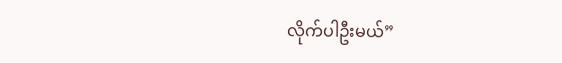လိုက်ပါဦးမယ်”